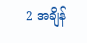2 အချိန်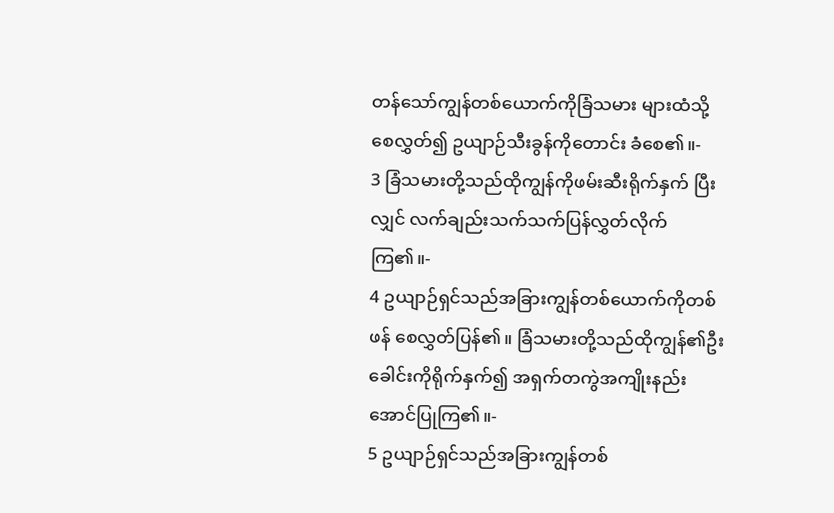တန်သော်ကျွန်တစ်ယောက်ကိုခြံသမား များထံသို့စေလွှတ်၍ ဥယျာဉ်သီးခွန်ကိုတောင်း ခံစေ၏။-
3 ခြံသမားတို့သည်ထိုကျွန်ကိုဖမ်းဆီးရိုက်နှက် ပြီးလျှင် လက်ချည်းသက်သက်ပြန်လွှတ်လိုက်ကြ၏။-
4 ဥယျာဉ်ရှင်သည်အခြားကျွန်တစ်ယောက်ကိုတစ်ဖန် စေလွှတ်ပြန်၏။ ခြံသမားတို့သည်ထိုကျွန်၏ဦး ခေါင်းကိုရိုက်နှက်၍ အရှက်တကွဲအကျိုးနည်း အောင်ပြုကြ၏။-
5 ဥယျာဉ်ရှင်သည်အခြားကျွန်တစ်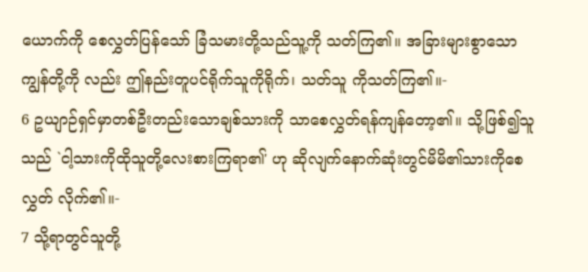ယောက်ကို စေလွှတ်ပြန်သော် ခြံသမားတို့သည်သူ့ကို သတ်ကြ၏။ အခြားများစွာသောကျွန်တို့ကို လည်း ဤနည်းတူပင်ရိုက်သူကိုရိုက်၊ သတ်သူ ကိုသတ်ကြ၏။-
6 ဥယျာဉ်ရှင်မှာတစ်ဦးတည်းသောချစ်သားကို သာစေလွှတ်ရန်ကျန်တော့၏။ သို့ဖြစ်၍သူသည် `ငါ့သားကိုထိုသူတို့လေးစားကြရာ၏' ဟု ဆိုလျက်နောက်ဆုံးတွင်မိမိ၏သားကိုစေလွှတ် လိုက်၏။-
7 သို့ရာတွင်သူတို့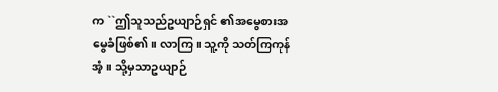က ``ဤသူသည်ဥယျာဉ်ရှင် ၏အမွေစားအမွေခံဖြစ်၏။ လာကြ။ သူ့ကို သတ်ကြကုန်အံ့။ သို့မှသာဥယျာဉ်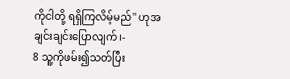ကိုငါတို့ ရရှိကြလိမ့်မည်'' ဟုအချင်းချင်းပြောလျက်၊-
8 သူ့ကိုဖမ်း၍သတ်ပြီး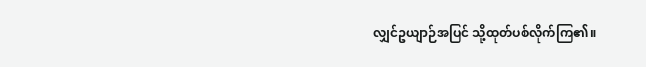လျှင်ဥယျာဉ်အပြင် သို့ထုတ်ပစ်လိုက်ကြ၏။